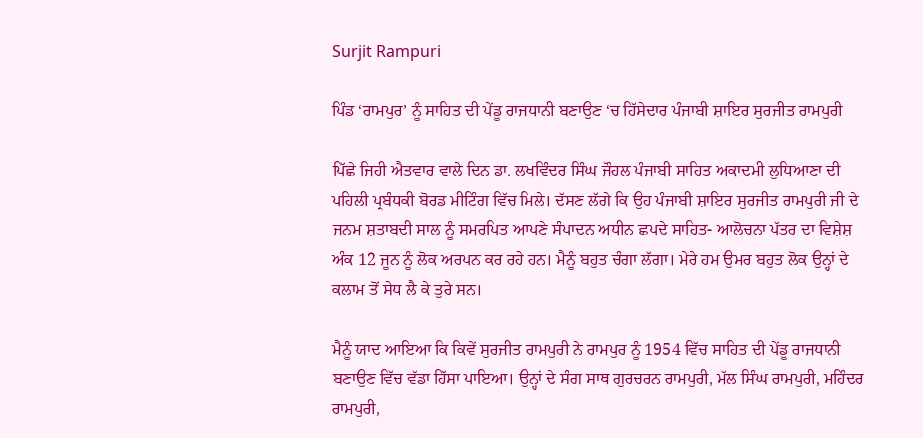Surjit Rampuri

ਪਿੰਡ ‘ਰਾਮਪੁਰ’ ਨੂੰ ਸਾਹਿਤ ਦੀ ਪੇਂਡੂ ਰਾਜਧਾਨੀ ਬਣਾਉਣ ‘ਚ ਹਿੱਸੇਦਾਰ ਪੰਜਾਬੀ ਸ਼ਾਇਰ ਸੁਰਜੀਤ ਰਾਮਪੁਰੀ

ਪਿੱਛੇ ਜਿਹੀ ਐਤਵਾਰ ਵਾਲੇ ਦਿਨ ਡਾ. ਲਖਵਿੰਦਰ ਸਿੰਘ ਜੌਹਲ ਪੰਜਾਬੀ ਸਾਹਿਤ ਅਕਾਦਮੀ ਲੁਧਿਆਣਾ ਦੀ ਪਹਿਲੀ ਪ੍ਰਬੰਧਕੀ ਬੋਰਡ ਮੀਟਿੰਗ ਵਿੱਚ ਮਿਲੇ। ਦੱਸਣ ਲੱਗੇ ਕਿ ਉਹ ਪੰਜਾਬੀ ਸ਼ਾਇਰ ਸੁਰਜੀਤ ਰਾਮਪੁਰੀ ਜੀ ਦੇ ਜਨਮ ਸ਼ਤਾਬਦੀ ਸਾਲ ਨੂੰ ਸਮਰਪਿਤ ਆਪਣੇ ਸੰਪਾਦਨ ਅਧੀਨ ਛਪਦੇ ਸਾਹਿਤ- ਆਲੋਚਨਾ ਪੱਤਰ ਦਾ ਵਿਸ਼ੇਸ਼ ਅੰਕ 12 ਜੂਨ ਨੂੰ ਲੋਕ ਅਰਪਨ ਕਰ ਰਹੇ ਹਨ। ਮੈਨੂੰ ਬਹੁਤ ਚੰਗਾ ਲੱਗਾ। ਮੇਰੇ ਹਮ ਉਮਰ ਬਹੁਤ ਲੋਕ ਉਨ੍ਹਾਂ ਦੇ ਕਲਾਮ ਤੋਂ ਸੇਧ ਲੈ ਕੇ ਤੁਰੇ ਸਨ।

ਮੈਨੂੰ ਯਾਦ ਆਇਆ ਕਿ ਕਿਵੇਂ ਸੁਰਜੀਤ ਰਾਮਪੁਰੀ ਨੇ ਰਾਮਪੁਰ ਨੂੰ 1954 ਵਿੱਚ ਸਾਹਿਤ ਦੀ ਪੇਂਡੂ ਰਾਜਧਾਨੀ ਬਣਾਉਣ ਵਿੱਚ ਵੱਡਾ ਹਿੱਸਾ ਪਾਇਆ। ਉਨ੍ਹਾਂ ਦੇ ਸੰਗ ਸਾਥ ਗੁਰਚਰਨ ਰਾਮਪੁਰੀ, ਮੱਲ ਸਿੰਘ ਰਾਮਪੁਰੀ, ਮਹਿੰਦਰ ਰਾਮਪੁਰੀ,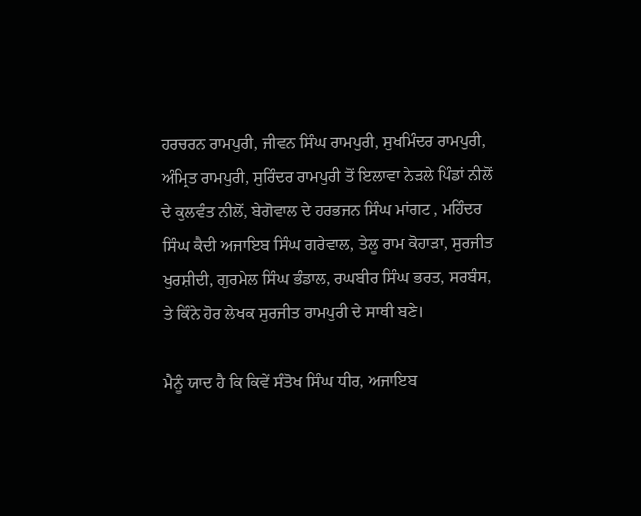ਹਰਚਰਨ ਰਾਮਪੁਰੀ, ਜੀਵਨ ਸਿੰਘ ਰਾਮਪੁਰੀ, ਸੁਖਮਿੰਦਰ ਰਾਮਪੁਰੀ, ਅੰਮ੍ਰਿਤ ਰਾਮਪੁਰੀ, ਸੁਰਿੰਦਰ ਰਾਮਪੁਰੀ ਤੋਂ ਇਲਾਵਾ ਨੇੜਲੇ ਪਿੰਡਾਂ ਨੀਲੋਂ ਦੇ ਕੁਲਵੰਤ ਨੀਲੋਂ, ਬੇਗੋਵਾਲ ਦੇ ਹਰਭਜਨ ਸਿੰਘ ਮਾਂਗਟ , ਮਹਿੰਦਰ ਸਿੰਘ ਕੈਦੀ ਅਜਾਇਬ ਸਿੰਘ ਗਰੇਵਾਲ, ਤੇਲੂ ਰਾਮ ਕੋਹਾੜਾ, ਸੁਰਜੀਤ ਖੁਰਸ਼ੀਦੀ, ਗੁਰਮੇਲ ਸਿੰਘ ਭੰਡਾਲ, ਰਘਬੀਰ ਸਿੰਘ ਭਰਤ, ਸਰਬੰਸ, ਤੇ ਕਿੰਨੇ ਹੋਰ ਲੇਖਕ ਸੁਰਜੀਤ ਰਾਮਪੁਰੀ ਦੇ ਸਾਥੀ ਬਣੇ।

ਮੈਨੂੰ ਯਾਦ ਹੈ ਕਿ ਕਿਵੇਂ ਸੰਤੋਖ ਸਿੰਘ ਧੀਰ, ਅਜਾਇਬ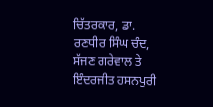ਚਿੱਤਰਕਾਰ, ਡਾ. ਰਣਧੀਰ ਸਿੰਘ ਚੰਦ, ਸੱਜਣ ਗਰੇਵਾਲ ਤੇ ਇੰਦਰਜੀਤ ਹਸਨਪੁਰੀ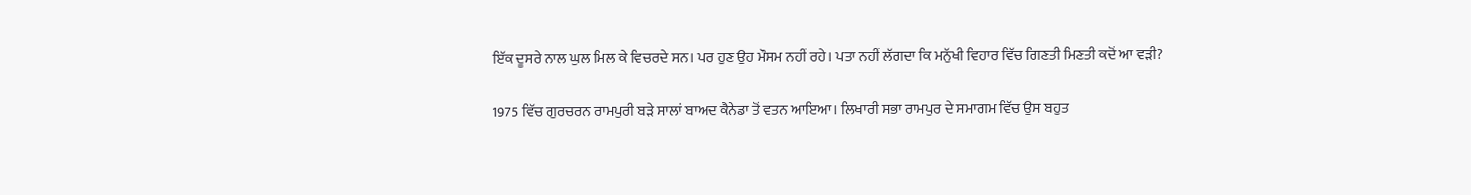ਇੱਕ ਦੂਸਰੇ ਨਾਲ ਘੁਲ ਮਿਲ ਕੇ ਵਿਚਰਦੇ ਸਨ। ਪਰ ਹੁਣ ਉਹ ਮੌਸਮ ਨਹੀਂ ਰਹੇ। ਪਤਾ ਨਹੀਂ ਲੱਗਦਾ ਕਿ ਮਨੁੱਖੀ ਵਿਹਾਰ ਵਿੱਚ ਗਿਣਤੀ ਮਿਣਤੀ ਕਦੋਂ ਆ ਵੜੀ?

1975 ਵਿੱਚ ਗੁਰਚਰਨ ਰਾਮਪੁਰੀ ਬੜੇ ਸਾਲਾਂ ਬਾਅਦ ਕੈਨੇਡਾ ਤੋਂ ਵਤਨ ਆਇਆ। ਲਿਖਾਰੀ ਸਭਾ ਰਾਮਪੁਰ ਦੇ ਸਮਾਗਮ ਵਿੱਚ ਉਸ ਬਹੁਤ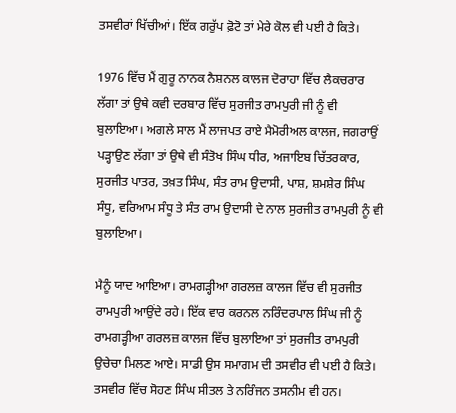ਤਸਵੀਰਾਂ ਖਿੱਚੀਆਂ। ਇੱਕ ਗਰੁੱਪ ਫ਼ੋਟੋ ਤਾਂ ਮੇਰੇ ਕੋਲ ਵੀ ਪਈ ਹੈ ਕਿਤੇ।

1976 ਵਿੱਚ ਮੈਂ ਗੁਰੂ ਨਾਨਕ ਨੈਸ਼ਨਲ ਕਾਲਜ ਦੋਰਾਹਾ ਵਿੱਚ ਲੈਕਚਰਾਰ ਲੱਗਾ ਤਾਂ ਉਥੇ ਕਵੀ ਦਰਬਾਰ ਵਿੱਚ ਸੁਰਜੀਤ ਰਾਮਪੁਰੀ ਜੀ ਨੂੰ ਵੀ ਬੁਲਾਇਆ। ਅਗਲੇ ਸਾਲ ਮੈਂ ਲਾਜਪਤ ਰਾਏ ਮੈਮੋਰੀਅਲ ਕਾਲਜ, ਜਗਰਾਉਂ ਪੜ੍ਹਾਉਣ ਲੱਗਾ ਤਾਂ ਉਥੇ ਵੀ ਸੰਤੋਖ ਸਿੰਘ ਧੀਰ, ਅਜਾਇਬ ਚਿੱਤਰਕਾਰ, ਸੁਰਜੀਤ ਪਾਤਰ, ਤਖ਼ਤ ਸਿੰਘ, ਸੰਤ ਰਾਮ ਉਦਾਸੀ, ਪਾਸ਼, ਸ਼ਮਸ਼ੇਰ ਸਿੰਘ ਸੰਧੂ, ਵਰਿਆਮ ਸੰਧੂ ਤੇ ਸੰਤ ਰਾਮ ਉਦਾਸੀ ਦੇ ਨਾਲ ਸੁਰਜੀਤ ਰਾਮਪੁਰੀ ਨੂੰ ਵੀ ਬੁਲਾਇਆ।

ਮੈਨੂੰ ਯਾਦ ਆਇਆ। ਰਾਮਗੜ੍ਹੀਆ ਗਰਲਜ਼ ਕਾਲਜ ਵਿੱਚ ਵੀ ਸੁਰਜੀਤ ਰਾਮਪੁਰੀ ਆਉਂਦੇ ਰਹੇ। ਇੱਕ ਵਾਰ ਕਰਨਲ ਨਰਿੰਦਰਪਾਲ ਸਿੰਘ ਜੀ ਨੂੰ ਰਾਮਗੜ੍ਹੀਆ ਗਰਲਜ਼ ਕਾਲਜ ਵਿੱਚ ਬੁਲਾਇਆ ਤਾਂ ਸੁਰਜੀਤ ਰਾਮਪੁਰੀ ਉਚੇਚਾ ਮਿਲਣ ਆਏ। ਸਾਡੀ ਉਸ ਸਮਾਗਮ ਦੀ ਤਸਵੀਰ ਵੀ ਪਈ ਹੈ ਕਿਤੇ। ਤਸਵੀਰ ਵਿੱਚ ਸੋਹਣ ਸਿੰਘ ਸੀਤਲ ਤੇ ਨਰਿੰਜਨ ਤਸਨੀਮ ਵੀ ਹਨ।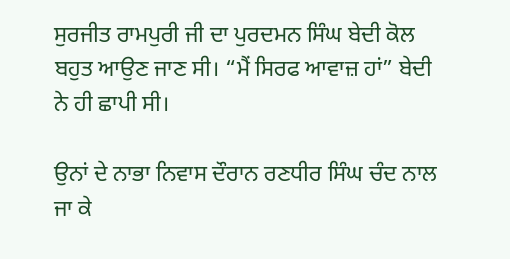ਸੁਰਜੀਤ ਰਾਮਪੁਰੀ ਜੀ ਦਾ ਪੁਰਦਮਨ ਸਿੰਘ ਬੇਦੀ ਕੋਲ ਬਹੁਤ ਆਉਣ ਜਾਣ ਸੀ। “ਮੈਂ ਸਿਰਫ ਆਵਾਜ਼ ਹਾਂ” ਬੇਦੀ ਨੇ ਹੀ ਛਾਪੀ ਸੀ।

ਉਨਾਂ ਦੇ ਨਾਭਾ ਨਿਵਾਸ ਦੌਰਾਨ ਰਣਧੀਰ ਸਿੰਘ ਚੰਦ ਨਾਲ ਜਾ ਕੇ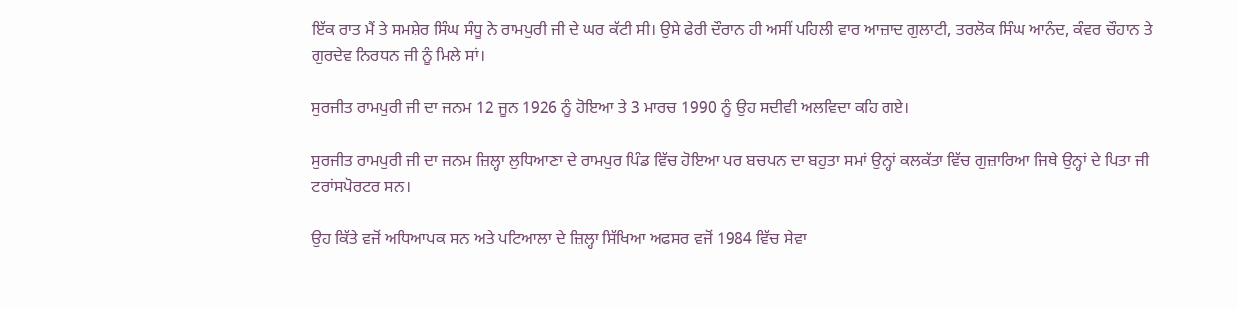ਇੱਕ ਰਾਤ ਮੈਂ ਤੇ ਸਮਸ਼ੇਰ ਸਿੰਘ ਸੰਧੂ ਨੇ ਰਾਮਪੁਰੀ ਜੀ ਦੇ ਘਰ ਕੱਟੀ ਸੀ। ਉਸੇ ਫੇਰੀ ਦੌਰਾਨ ਹੀ ਅਸੀਂ ਪਹਿਲੀ ਵਾਰ ਆਜ਼ਾਦ ਗੁਲਾਟੀ, ਤਰਲੋਕ ਸਿੰਘ ਆਨੰਦ, ਕੰਵਰ ਚੌਹਾਨ ਤੇ ਗੁਰਦੇਵ ਨਿਰਧਨ ਜੀ ਨੂੰ ਮਿਲੇ ਸਾਂ।

ਸੁਰਜੀਤ ਰਾਮਪੁਰੀ ਜੀ ਦਾ ਜਨਮ 12 ਜੂਨ 1926 ਨੂੰ ਹੋਇਆ ਤੇ 3 ਮਾਰਚ 1990 ਨੂੰ ਉਹ ਸਦੀਵੀ ਅਲਵਿਦਾ ਕਹਿ ਗਏ।

ਸੁਰਜੀਤ ਰਾਮਪੁਰੀ ਜੀ ਦਾ ਜਨਮ ਜ਼ਿਲ੍ਹਾ ਲੁਧਿਆਣਾ ਦੇ ਰਾਮਪੁਰ ਪਿੰਡ ਵਿੱਚ ਹੋਇਆ ਪਰ ਬਚਪਨ ਦਾ ਬਹੁਤਾ ਸਮਾਂ ਉਨ੍ਹਾਂ ਕਲਕੱਤਾ ਵਿੱਚ ਗੁਜ਼ਾਰਿਆ ਜਿਥੇ ਉਨ੍ਹਾਂ ਦੇ ਪਿਤਾ ਜੀ ਟਰਾਂਸਪੋਰਟਰ ਸਨ।

ਉਹ ਕਿੱਤੇ ਵਜੋਂ ਅਧਿਆਪਕ ਸਨ ਅਤੇ ਪਟਿਆਲਾ ਦੇ ਜ਼ਿਲ੍ਹਾ ਸਿੱਖਿਆ ਅਫਸਰ ਵਜੋਂ 1984 ਵਿੱਚ ਸੇਵਾ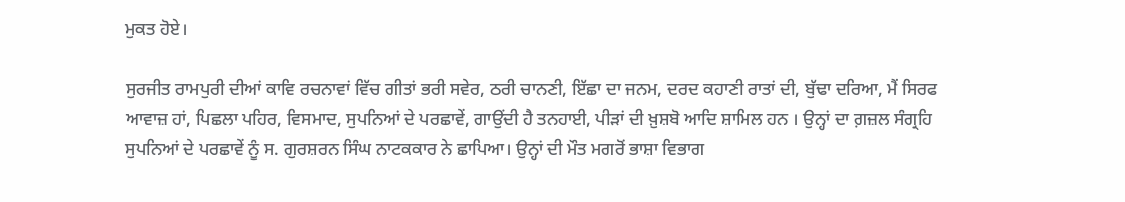ਮੁਕਤ ਹੋਏ।

ਸੁਰਜੀਤ ਰਾਮਪੁਰੀ ਦੀਆਂ ਕਾਵਿ ਰਚਨਾਵਾਂ ਵਿੱਚ ਗੀਤਾਂ ਭਰੀ ਸਵੇਰ, ਠਰੀ ਚਾਨਣੀ, ਇੱਛਾ ਦਾ ਜਨਮ, ਦਰਦ ਕਹਾਣੀ ਰਾਤਾਂ ਦੀ, ਬੁੱਢਾ ਦਰਿਆ, ਮੈਂ ਸਿਰਫ ਆਵਾਜ਼ ਹਾਂ, ਪਿਛਲਾ ਪਹਿਰ, ਵਿਸਮਾਦ, ਸੁਪਨਿਆਂ ਦੇ ਪਰਛਾਵੇਂ, ਗਾਉਂਦੀ ਹੈ ਤਨਹਾਈ, ਪੀੜਾਂ ਦੀ ਖ਼ੁਸ਼ਬੋ ਆਦਿ ਸ਼ਾਮਿਲ ਹਨ । ਉਨ੍ਹਾਂ ਦਾ ਗ਼ਜ਼ਲ ਸੰਗ੍ਰਹਿ ਸੁਪਨਿਆਂ ਦੇ ਪਰਛਾਵੇਂ ਨੂੰ ਸ. ਗੁਰਸ਼ਰਨ ਸਿੰਘ ਨਾਟਕਕਾਰ ਨੇ ਛਾਪਿਆ। ਉਨ੍ਹਾਂ ਦੀ ਮੌਤ ਮਗਰੋਂ ਭਾਸ਼ਾ ਵਿਭਾਗ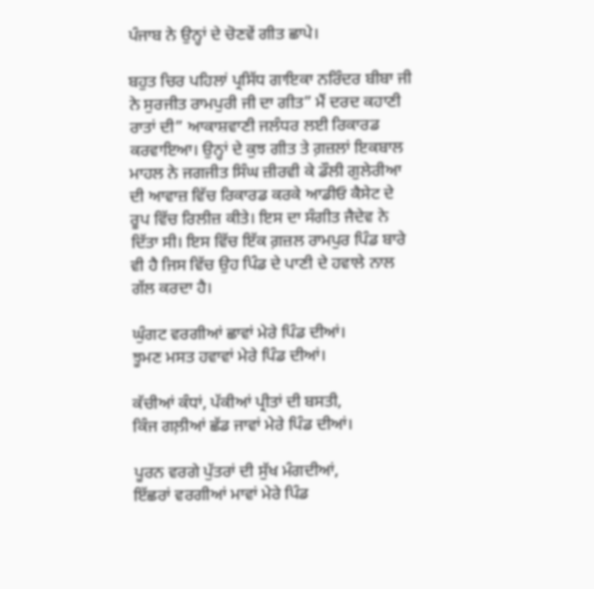ਪੰਜਾਬ ਨੇ ਉਨ੍ਹਾਂ ਦੇ ਚੋਣਵੇਂ ਗੀਤ ਛਾਪੇ।

ਬਹੁਤ ਚਿਰ ਪਹਿਲਾਂ ਪ੍ਰਸਿੱਧ ਗਾਇਕਾ ਨਰਿੰਦਰ ਬੀਬਾ ਜੀ ਨੇ ਸੁਰਜੀਤ ਰਾਮਪੁਰੀ ਜੀ ਦਾ ਗੀਤ” ਮੈਂ ਦਰਦ ਕਹਾਣੀ ਰਾਤਾਂ ਦੀ” ਆਕਾਸ਼ਵਾਣੀ ਜਲੰਧਰ ਲਈ ਰਿਕਾਰਡ ਕਰਵਾਇਆ। ਉਨ੍ਹਾਂ ਦੇ ਕੁਝ ਗੀਤ ਤੇ ਗ਼ਜ਼ਲਾਂ ਇਕਬਾਲ ਮਾਹਲ ਨੇ ਜਗਜੀਤ ਸਿੰਘ ਜ਼ੀਰਵੀ ਕੇ ਡੌਲੀ ਗੁਲੇਰੀਆ ਦੀ ਆਵਾਜ਼ ਵਿੱਚ ਰਿਕਾਰਡ ਕਰਕੇ ਆਡੀਓ ਕੈਸੇਟ ਦੇ ਰੂਪ ਵਿੱਚ ਰਿਲੀਜ਼ ਕੀਤੇ। ਇਸ ਦਾ ਸੰਗੀਤ ਜੈਦੇਵ ਨੇ ਦਿੱਤਾ ਸੀ। ਇਸ ਵਿੱਚ ਇੱਕ ਗ਼ਜ਼ਲ ਰਾਮਪੁਰ ਪਿੰਡ ਬਾਰੇ ਵੀ ਹੈ ਜਿਸ ਵਿੱਚ ਉਹ ਪਿੰਡ ਦੇ ਪਾਣੀ ਦੇ ਹਵਾਲੇ ਨਾਲ ਗੱਲ ਕਰਦਾ ਹੈ।

ਘੁੰਗਟ ਵਰਗੀਆਂ ਛਾਵਾਂ ਮੇਰੇ ਪਿੰਡ ਦੀਆਂ।
ਝੂਮਣ ਮਸਤ ਹਵਾਵਾਂ ਮੇਰੇ ਪਿੰਡ ਦੀਆਂ।

ਕੱਚੀਆਂ ਕੰਧਾਂ, ਪੱਕੀਆਂ ਪ੍ਰੀਤਾਂ ਦੀ ਬਸਤੀ,
ਕਿੰਜ ਗਲ਼ੀਆਂ ਛੱਡ ਜਾਵਾਂ ਮੇਰੇ ਪਿੰਡ ਦੀਆਂ।

ਪੂਰਨ ਵਰਗੇ ਪੁੱਤਰਾਂ ਦੀ ਸੁੱਖ ਮੰਗਦੀਆਂ,
ਇੱਛਰਾਂ ਵਰਗੀਆਂ ਮਾਵਾਂ ਮੇਰੇ ਪਿੰਡ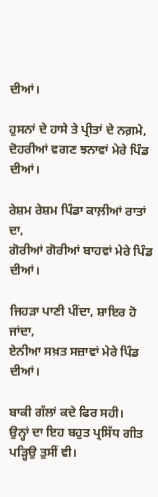ਦੀਆਂ।

ਹੁਸਨਾਂ ਦੇ ਹਾਸੇ ਤੇ ਪ੍ਰੀਤਾਂ ਦੇ ਨਗ਼ਮੇ,
ਦੋਹਰੀਆਂ ਵਗਣ ਝਨਾਵਾਂ ਮੇਰੇ ਪਿੰਡ ਦੀਆਂ।

ਰੇਸ਼ਮ ਰੇਸ਼ਮ ਪਿੰਡਾ ਕਾਲ਼ੀਆਂ ਰਾਤਾਂ ਦਾ,
ਗੋਰੀਆਂ ਗੋਰੀਆਂ ਬਾਹਵਾਂ ਮੇਰੇ ਪਿੰਡ ਦੀਆਂ।

ਜਿਹੜਾ ਪਾਣੀ ਪੀਂਦਾ, ਸ਼ਾਇਰ ਹੋ ਜਾਂਦਾ,
ਏਨੀਆ ਸਖ਼ਤ ਸਜ਼ਾਵਾਂ ਮੇਰੇ ਪਿੰਡ ਦੀਆਂ।

ਬਾਕੀ ਗੱਲਾਂ ਕਦੇ ਫਿਰ ਸਹੀ।
ਉਨ੍ਹਾਂ ਦਾ ਇਹ ਬਹੁਤ ਪ੍ਰਸਿੱਧ ਗੀਤ ਪੜ੍ਹਿਉ ਤੁਸੀਂ ਵੀ।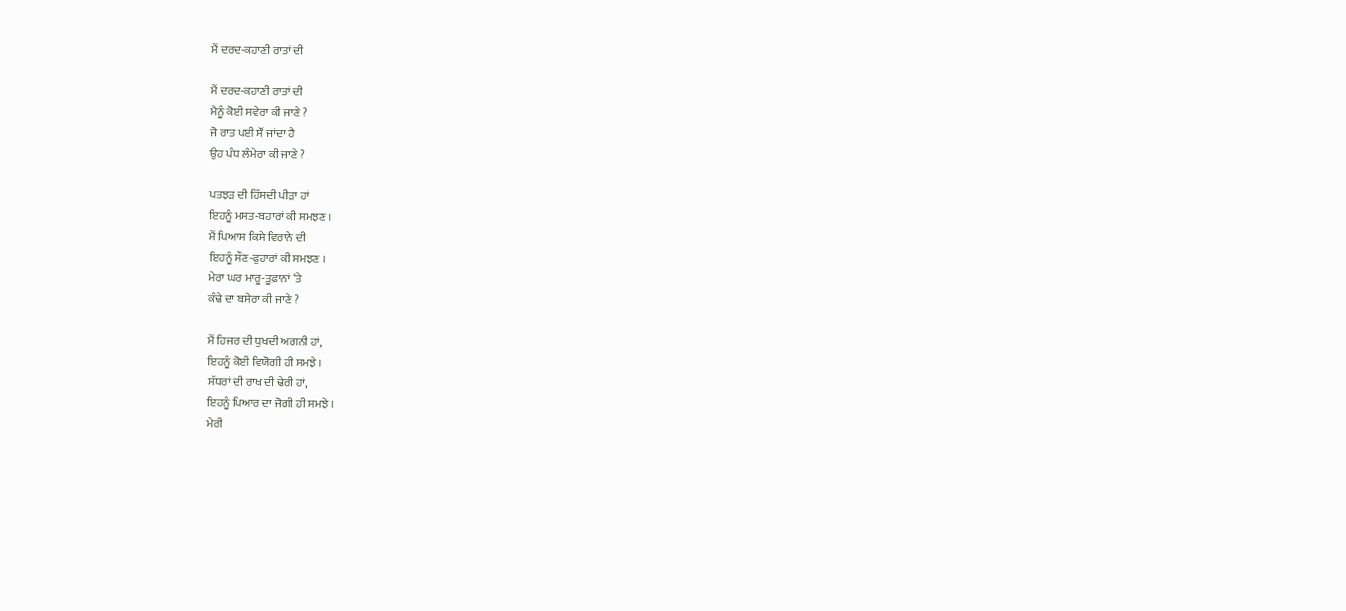ਮੈਂ ਦਰਦ-ਕਹਾਣੀ ਰਾਤਾਂ ਦੀ

ਮੈਂ ਦਰਦ-ਕਹਾਣੀ ਰਾਤਾਂ ਦੀ
ਮੈਨੂੰ ਕੋਈ ਸਵੇਰਾ ਕੀ ਜਾਣੇ ?
ਜੋ ਰਾਤ ਪਈ ਸੌਂ ਜਾਂਦਾ ਹੈ
ਉਹ ਪੰਧ ਲੰਮੇਰਾ ਕੀ ਜਾਣੇ ?

ਪਤਝੜ ਦੀ ਹਿੱਸਦੀ ਪੀੜਾ ਹਾਂ
ਇਹਨੂੰ ਮਸਤ-ਬਹਾਰਾਂ ਕੀ ਸਮਝਣ ।
ਮੈਂ ਪਿਆਸ ਕਿਸੇ ਵਿਰਾਨੇ ਦੀ
ਇਹਨੂੰ ਸੌਣ-ਫੁਹਾਰਾਂ ਕੀ ਸਮਝਣ ।
ਮੇਰਾ ਘਰ ਮਾਰੂ-ਤੂਫ਼ਾਨਾਂ ‘ਤੇ
ਕੰਢੇ ਦਾ ਬਸੇਰਾ ਕੀ ਜਾਣੇ ?

ਮੈਂ ਹਿਜਰ ਦੀ ਧੁਖਦੀ ਅਗਨੀ ਹਾਂ,
ਇਹਨੂੰ ਕੋਈ ਵਿਯੋਗੀ ਹੀ ਸਮਝੇ ।
ਸੱਧਰਾਂ ਦੀ ਰਾਖ ਦੀ ਢੇਰੀ ਹਾਂ,
ਇਹਨੂੰ ਪਿਆਰ ਦਾ ਜੋਗੀ ਹੀ ਸਮਝੇ ।
ਮੇਰੀ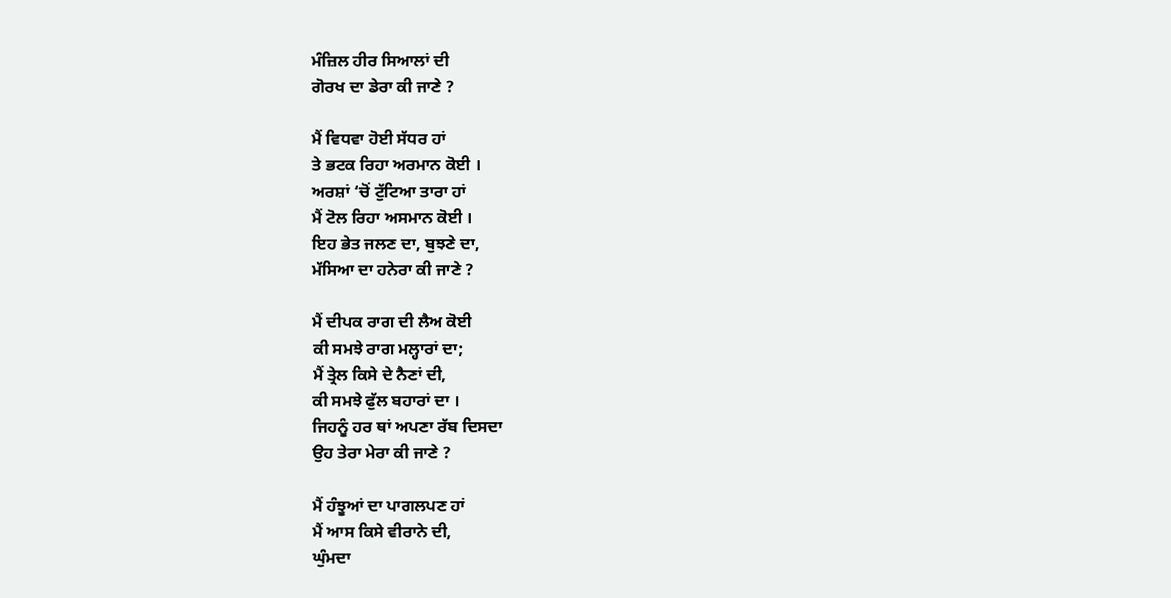ਮੰਜ਼ਿਲ ਹੀਰ ਸਿਆਲਾਂ ਦੀ
ਗੋਰਖ ਦਾ ਡੇਰਾ ਕੀ ਜਾਣੇ ?

ਮੈਂ ਵਿਧਵਾ ਹੋਈ ਸੱਧਰ ਹਾਂ
ਤੇ ਭਟਕ ਰਿਹਾ ਅਰਮਾਨ ਕੋਈ ।
ਅਰਸ਼ਾਂ ‘ਚੋਂ ਟੁੱਟਿਆ ਤਾਰਾ ਹਾਂ
ਮੈਂ ਟੋਲ ਰਿਹਾ ਅਸਮਾਨ ਕੋਈ ।
ਇਹ ਭੇਤ ਜਲਣ ਦਾ, ਬੁਝਣੇ ਦਾ,
ਮੱਸਿਆ ਦਾ ਹਨੇਰਾ ਕੀ ਜਾਣੇ ?

ਮੈਂ ਦੀਪਕ ਰਾਗ ਦੀ ਲੈਅ ਕੋਈ
ਕੀ ਸਮਝੇ ਰਾਗ ਮਲ੍ਹਾਰਾਂ ਦਾ;
ਮੈਂ ਤ੍ਰੇਲ ਕਿਸੇ ਦੇ ਨੈਣਾਂ ਦੀ,
ਕੀ ਸਮਝੇ ਫੁੱਲ ਬਹਾਰਾਂ ਦਾ ।
ਜਿਹਨੂੰ ਹਰ ਥਾਂ ਅਪਣਾ ਰੱਬ ਦਿਸਦਾ
ਉਹ ਤੇਰਾ ਮੇਰਾ ਕੀ ਜਾਣੇ ?

ਮੈਂ ਹੰਝੂਆਂ ਦਾ ਪਾਗਲਪਣ ਹਾਂ
ਮੈਂ ਆਸ ਕਿਸੇ ਵੀਰਾਨੇ ਦੀ,
ਘੁੰਮਦਾ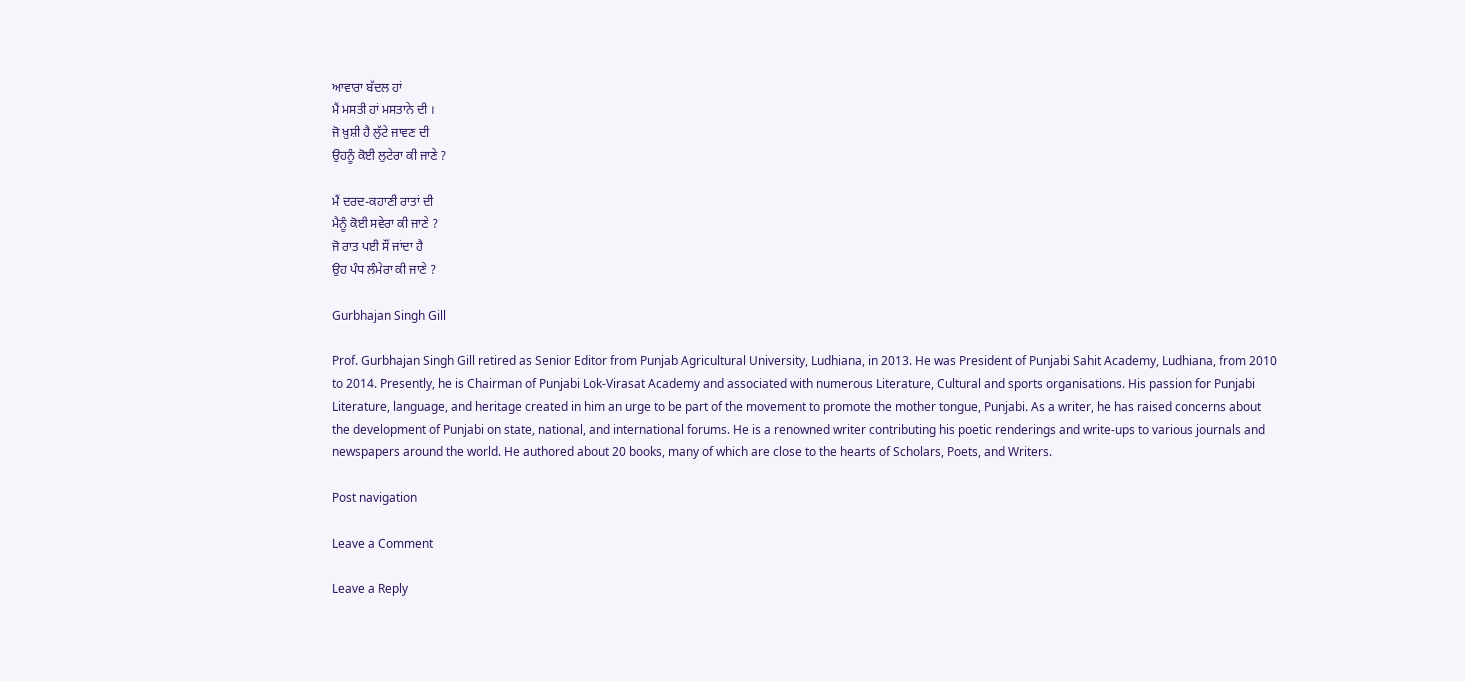ਆਵਾਰਾ ਬੱਦਲ ਹਾਂ
ਮੈਂ ਮਸਤੀ ਹਾਂ ਮਸਤਾਨੇ ਦੀ ।
ਜੋ ਖ਼ੁਸ਼ੀ ਹੈ ਲੁੱਟੇ ਜਾਵਣ ਦੀ
ਉਹਨੂੰ ਕੋਈ ਲੁਟੇਰਾ ਕੀ ਜਾਣੇ ?

ਮੈਂ ਦਰਦ-ਕਹਾਣੀ ਰਾਤਾਂ ਦੀ
ਮੈਨੂੰ ਕੋਈ ਸਵੇਰਾ ਕੀ ਜਾਣੇ ?
ਜੋ ਰਾਤ ਪਈ ਸੌਂ ਜਾਂਦਾ ਹੈ
ਉਹ ਪੰਧ ਲੰਮੇਰਾ ਕੀ ਜਾਣੇ ?

Gurbhajan Singh Gill

Prof. Gurbhajan Singh Gill retired as Senior Editor from Punjab Agricultural University, Ludhiana, in 2013. He was President of Punjabi Sahit Academy, Ludhiana, from 2010 to 2014. Presently, he is Chairman of Punjabi Lok-Virasat Academy and associated with numerous Literature, Cultural and sports organisations. His passion for Punjabi Literature, language, and heritage created in him an urge to be part of the movement to promote the mother tongue, Punjabi. As a writer, he has raised concerns about the development of Punjabi on state, national, and international forums. He is a renowned writer contributing his poetic renderings and write-ups to various journals and newspapers around the world. He authored about 20 books, many of which are close to the hearts of Scholars, Poets, and Writers.

Post navigation

Leave a Comment

Leave a Reply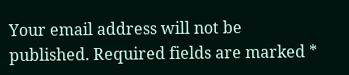Your email address will not be published. Required fields are marked *